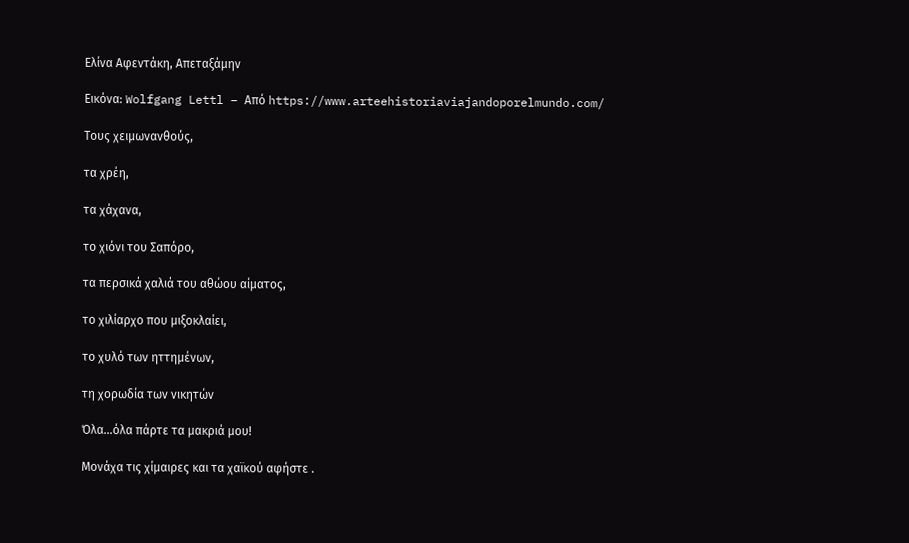Ελίνα Αφεντάκη, Απεταξάμην

Εικόνα: Wolfgang Lettl – Από https://www.arteehistoriaviajandoporelmundo.com/

Τους χειμωνανθούς,

τα χρέη,

τα χάχανα,

το χιόνι του Σαπόρο,

τα περσικά χαλιά του αθώου αίματος,

το χιλίαρχο που μιξοκλαίει,

το χυλό των ηττημένων,

τη χορωδία των νικητών

Όλα…όλα πάρτε τα μακριά μου!

Μονάχα τις χίμαιρες και τα χαϊκού αφήστε .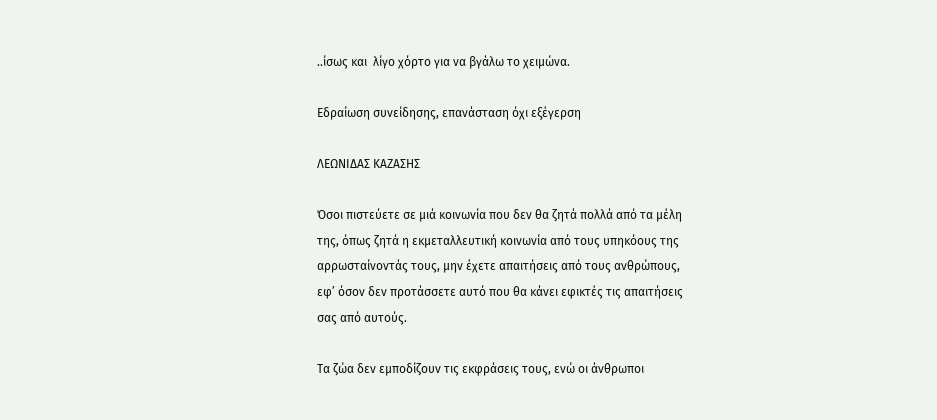..ίσως και  λίγο χόρτο για να βγάλω το χειμώνα.

Εδραίωση συνείδησης, επανάσταση όχι εξέγερση

ΛΕΩΝΙΔΑΣ ΚΑΖΑΣΗΣ

Όσοι πιστεύετε σε μιά κοινωνία που δεν θα ζητά πολλά από τα μέλη της, όπως ζητά η εκμεταλλευτική κοινωνία από τους υπηκόους της αρρωσταίνοντάς τους, μην έχετε απαιτήσεις από τους ανθρώπους, εφ’ όσον δεν προτάσσετε αυτό που θα κάνει εφικτές τις απαιτήσεις σας από αυτούς.

Τα ζώα δεν εμποδίζουν τις εκφράσεις τους, ενώ οι άνθρωποι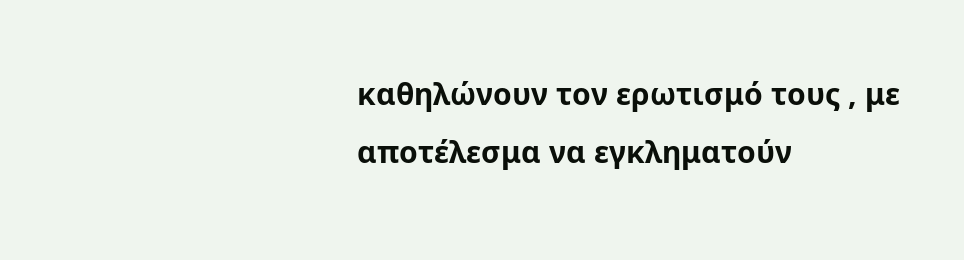καθηλώνουν τον ερωτισμό τους , με αποτέλεσμα να εγκληματούν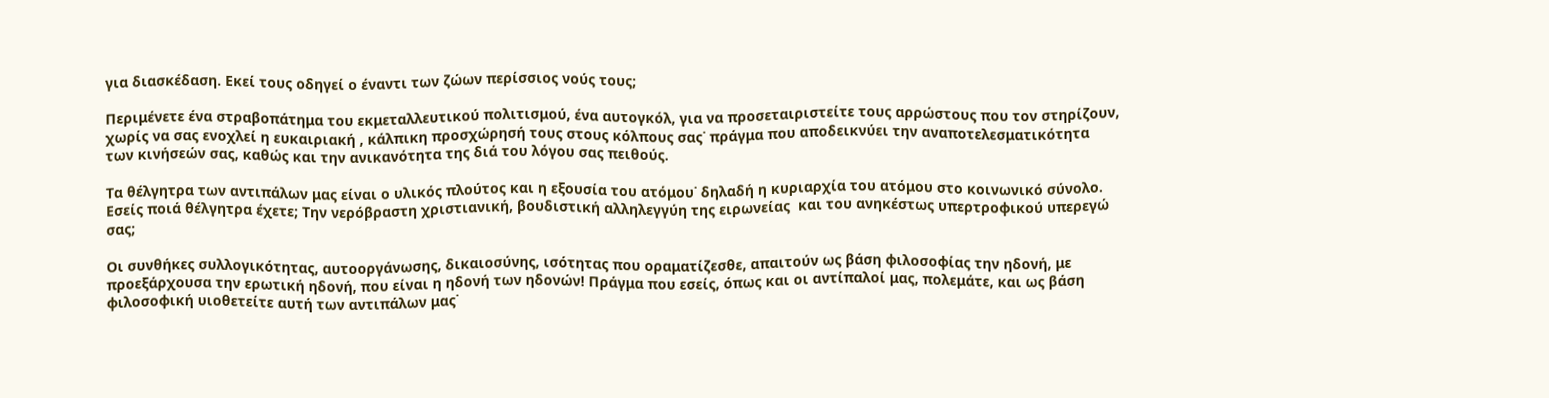για διασκέδαση. Εκεί τους οδηγεί ο έναντι των ζώων περίσσιος νούς τους;

Περιμένετε ένα στραβοπάτημα του εκμεταλλευτικού πολιτισμού, ένα αυτογκόλ, για να προσεταιριστείτε τους αρρώστους που τον στηρίζουν, χωρίς να σας ενοχλεί η ευκαιριακή , κάλπικη προσχώρησή τους στους κόλπους σας˙ πράγμα που αποδεικνύει την αναποτελεσματικότητα των κινήσεών σας, καθώς και την ανικανότητα της διά του λόγου σας πειθούς.

Τα θέλγητρα των αντιπάλων μας είναι ο υλικός πλούτος και η εξουσία του ατόμου˙ δηλαδή η κυριαρχία του ατόμου στο κοινωνικό σύνολο. Εσείς ποιά θέλγητρα έχετε; Την νερόβραστη χριστιανική, βουδιστική αλληλεγγύη της ειρωνείας  και του ανηκέστως υπερτροφικού υπερεγώ σας;

Οι συνθήκες συλλογικότητας, αυτοοργάνωσης, δικαιοσύνης, ισότητας που οραματίζεσθε, απαιτούν ως βάση φιλοσοφίας την ηδονή, με προεξάρχουσα την ερωτική ηδονή, που είναι η ηδονή των ηδονών! Πράγμα που εσείς, όπως και οι αντίπαλοί μας, πολεμάτε, και ως βάση φιλοσοφική υιοθετείτε αυτή των αντιπάλων μας˙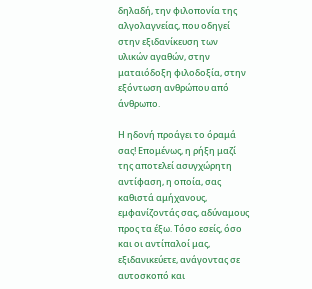δηλαδή, την φιλοπονία της αλγολαγνείας, που οδηγεί στην εξιδανίκευση των υλικών αγαθών, στην ματαιόδοξη φιλοδοξία, στην εξόντωση ανθρώπου από άνθρωπο.

Η ηδονή προάγει το όραμά σας! Επομένως, η ρήξη μαζί της αποτελεί ασυγχώρητη αντίφαση, η οποία, σας καθιστά αμήχανους, εμφανίζοντάς σας, αδύναμους προς τα έξω. Τόσο εσείς, όσο και οι αντίπαλοί μας, εξιδανικεύετε, ανάγοντας σε αυτοσκοπό και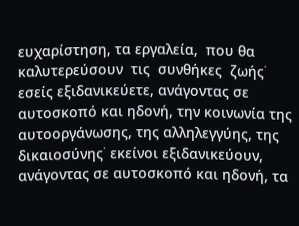ευχαρίστηση, τα εργαλεία,  που θα καλυτερεύσουν  τις  συνθήκες  ζωής˙ εσείς εξιδανικεύετε, ανάγοντας σε αυτοσκοπό και ηδονή, την κοινωνία της αυτοοργάνωσης, της αλληλεγγύης, της δικαιοσύνης˙ εκείνοι εξιδανικεύουν,  ανάγοντας σε αυτοσκοπό και ηδονή, τα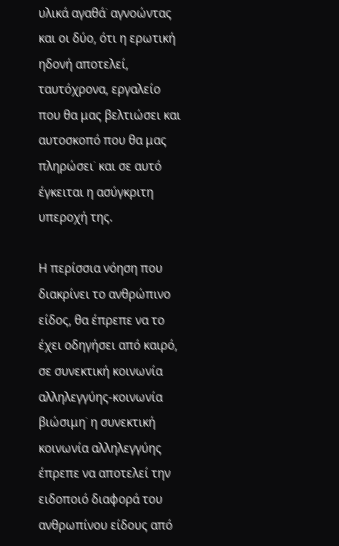υλικά αγαθά˙ αγνοώντας και οι δύο, ότι η ερωτική ηδονή αποτελεί, ταυτόχρονα, εργαλείο που θα μας βελτιώσει και αυτοσκοπό που θα μας πληρώσει˙ και σε αυτό έγκειται η ασύγκριτη υπεροχή της.

Η περίσσια νόηση που διακρίνει το ανθρώπινο είδος, θα έπρεπε να το έχει οδηγήσει από καιρό, σε συνεκτική κοινωνία αλληλεγγύης-κοινωνία βιώσιμη˙ η συνεκτική κοινωνία αλληλεγγύης έπρεπε να αποτελεί την ειδοποιό διαφορά του ανθρωπίνου είδους από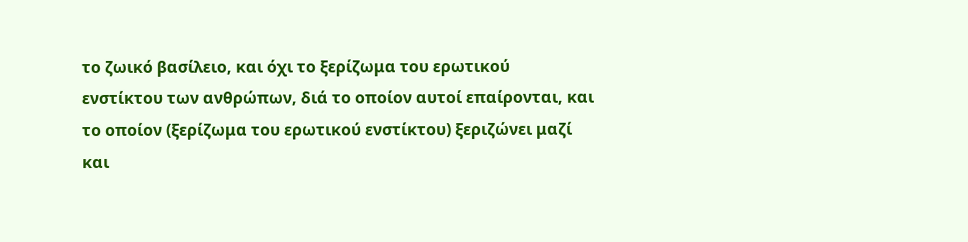το ζωικό βασίλειο, και όχι το ξερίζωμα του ερωτικού ενστίκτου των ανθρώπων, διά το οποίον αυτοί επαίρονται, και το οποίον (ξερίζωμα του ερωτικού ενστίκτου) ξεριζώνει μαζί και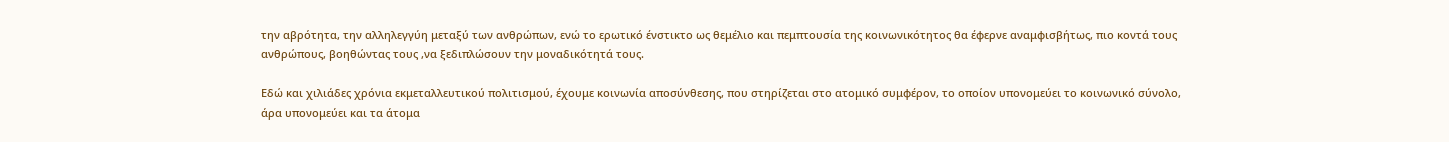την αβρότητα, την αλληλεγγύη μεταξύ των ανθρώπων, ενώ το ερωτικό ένστικτο ως θεμέλιο και πεμπτουσία της κοινωνικότητος θα έφερνε αναμφισβήτως, πιο κοντά τους ανθρώπους, βοηθώντας τους ,να ξεδιπλώσουν την μοναδικότητά τους.

Εδώ και χιλιάδες χρόνια εκμεταλλευτικού πολιτισμού, έχουμε κοινωνία αποσύνθεσης, που στηρίζεται στο ατομικό συμφέρον, το οποίον υπονομεύει το κοινωνικό σύνολο, άρα υπονομεύει και τα άτομα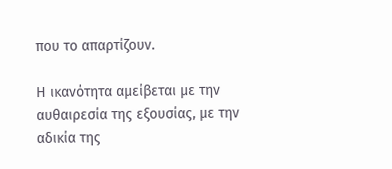που το απαρτίζουν.

Η ικανότητα αμείβεται με την αυθαιρεσία της εξουσίας, με την αδικία της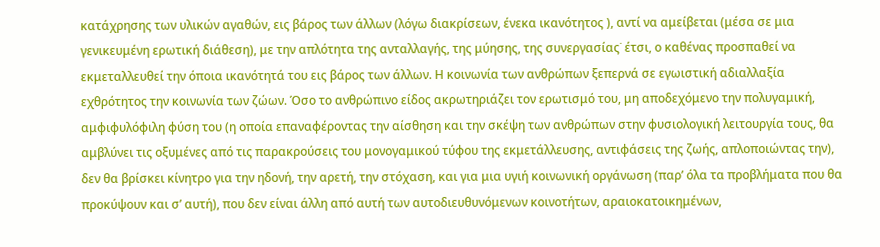κατάχρησης των υλικών αγαθών, εις βάρος των άλλων (λόγω διακρίσεων, ένεκα ικανότητος ), αντί να αμείβεται (μέσα σε μια γενικευμένη ερωτική διάθεση), με την απλότητα της ανταλλαγής, της μύησης, της συνεργασίας˙ έτσι, ο καθένας προσπαθεί να εκμεταλλευθεί την όποια ικανότητά του εις βάρος των άλλων. Η κοινωνία των ανθρώπων ξεπερνά σε εγωιστική αδιαλλαξία εχθρότητος την κοινωνία των ζώων. Όσο το ανθρώπινο είδος ακρωτηριάζει τον ερωτισμό του, μη αποδεχόμενο την πολυγαμική, αμφιφυλόφιλη φύση του (η οποία επαναφέροντας την αίσθηση και την σκέψη των ανθρώπων στην φυσιολογική λειτουργία τους, θα αμβλύνει τις οξυμένες από τις παρακρούσεις του μονογαμικού τύφου της εκμετάλλευσης, αντιφάσεις της ζωής, απλοποιώντας την), δεν θα βρίσκει κίνητρο για την ηδονή, την αρετή, την στόχαση, και για μια υγιή κοινωνική οργάνωση (παρ’ όλα τα προβλήματα που θα προκύψουν και σ’ αυτή), που δεν είναι άλλη από αυτή των αυτοδιευθυνόμενων κοινοτήτων, αραιοκατοικημένων,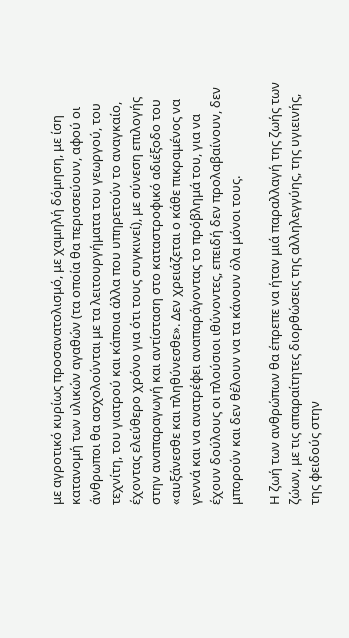με αγροτικό κυρίως προσανατολισμό, με χαμηλή δόμηση, με ίση κατανομή των υλικών αγαθών (τα οποία θα περισσεύουν, αφού οι άνθρωποι θα ασχολούνται με τα λειτουργήματα του γεωργού, του τεχνίτη, του γιατρού και κάποια άλλα που υπηρετούν το αναγκαίο, έχοντας ελεύθερο χρόνο για ότι τους συγκινεί), με σύνεση επιλογής στην αναπαραγωγή και αντίσταση στο καταστροφικό αδιέξοδο του «αυξάνεσθε και πληθύνεσθε». Δεν χρειάζεται ο κάθε πικραμένος να γεννά και να ανατρέφει αναπαράγοντας το πρόβλημά του, για να έχουν δούλους οι πλούσιοι ιθύνοντες, επειδή δεν προλαβαίνουν, δεν μπορούν και δεν θέλουν να τα κάνουν όλα μόνοι τους.

Η ζωή των ανθρώπων θα έπρεπε να ήταν μιά παραλλαγή της ζωής των ζώων, με τις απαραίτητες διορθώσεις της αλληλεγγύης, της υγιεινής, της φειδούς στην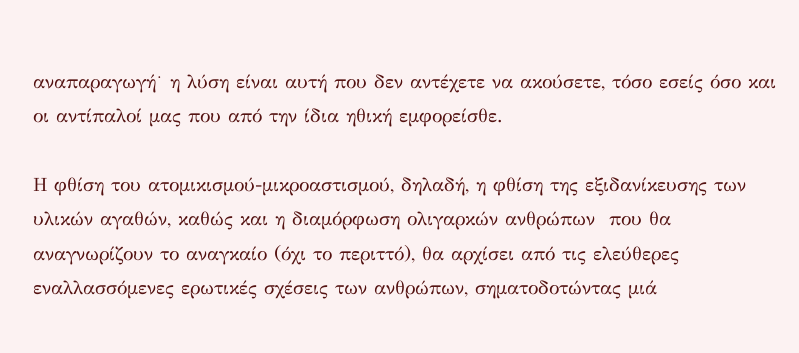αναπαραγωγή˙ η λύση είναι αυτή που δεν αντέχετε να ακούσετε, τόσο εσείς όσο και οι αντίπαλοί μας που από την ίδια ηθική εμφορείσθε.

Η φθίση του ατομικισμού-μικροαστισμού, δηλαδή, η φθίση της εξιδανίκευσης των υλικών αγαθών, καθώς και η διαμόρφωση ολιγαρκών ανθρώπων  που θα αναγνωρίζουν το αναγκαίο (όχι το περιττό), θα αρχίσει από τις ελεύθερες εναλλασσόμενες ερωτικές σχέσεις των ανθρώπων, σηματοδοτώντας μιά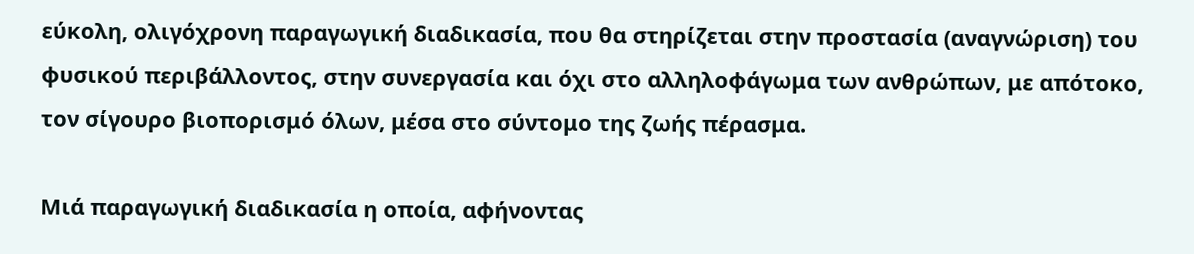εύκολη, ολιγόχρονη παραγωγική διαδικασία, που θα στηρίζεται στην προστασία (αναγνώριση) του φυσικού περιβάλλοντος, στην συνεργασία και όχι στο αλληλοφάγωμα των ανθρώπων, με απότοκο, τον σίγουρο βιοπορισμό όλων, μέσα στο σύντομο της ζωής πέρασμα.

Μιά παραγωγική διαδικασία η οποία, αφήνοντας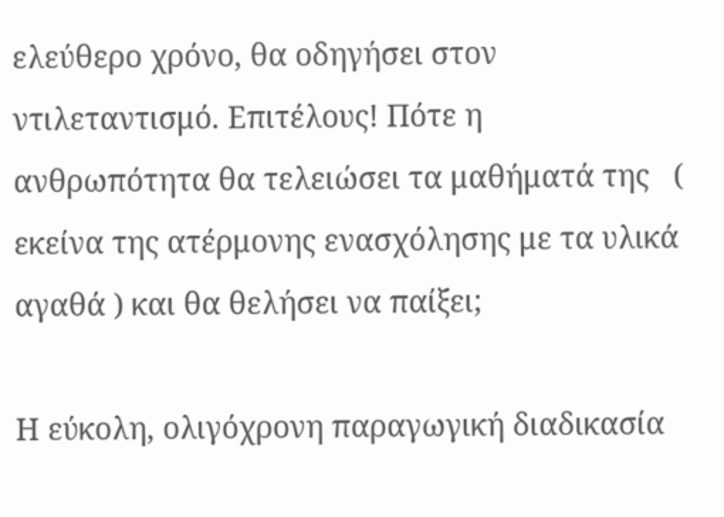ελεύθερο χρόνο, θα οδηγήσει στον ντιλεταντισμό. Επιτέλους! Πότε η ανθρωπότητα θα τελειώσει τα μαθήματά της   ( εκείνα της ατέρμονης ενασχόλησης με τα υλικά αγαθά ) και θα θελήσει να παίξει;

Η εύκολη, ολιγόχρονη παραγωγική διαδικασία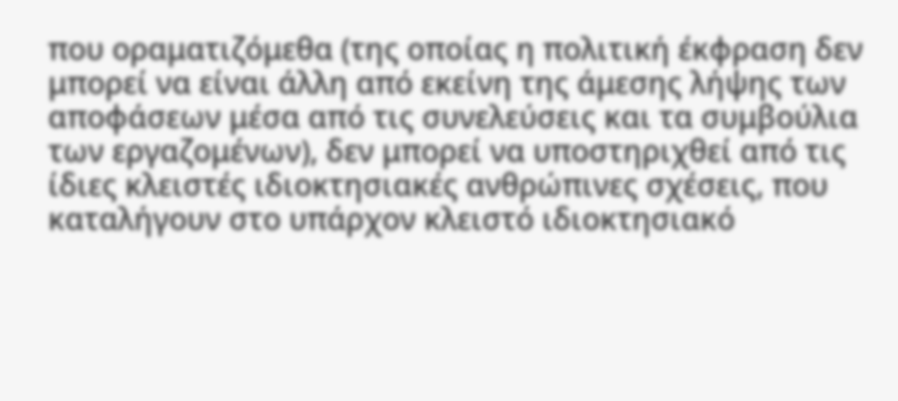που οραματιζόμεθα (της οποίας η πολιτική έκφραση δεν μπορεί να είναι άλλη από εκείνη της άμεσης λήψης των αποφάσεων μέσα από τις συνελεύσεις και τα συμβούλια των εργαζομένων), δεν μπορεί να υποστηριχθεί από τις ίδιες κλειστές ιδιοκτησιακές ανθρώπινες σχέσεις, που καταλήγουν στο υπάρχον κλειστό ιδιοκτησιακό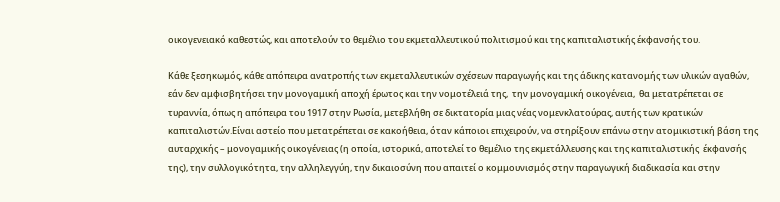οικογενειακό καθεστώς, και αποτελούν το θεμέλιο του εκμεταλλευτικού πολιτισμού και της καπιταλιστικής έκφανσής του.

Κάθε ξεσηκωμός, κάθε απόπειρα ανατροπής των εκμεταλλευτικών σχέσεων παραγωγής και της άδικης κατανομής των υλικών αγαθών, εάν δεν αμφισβητήσει την μονογαμική αποχή έρωτος και την νομοτέλειά της,  την μονογαμική οικογένεια,  θα μετατρέπεται σε τυραννία, όπως η απόπειρα του 1917 στην Ρωσία, μετεβλήθη σε δικτατορία μιας νέας νομενκλατούρας, αυτής των κρατικών καπιταλιστών.Είναι αστείο που μετατρέπεται σε κακοήθεια, όταν κάποιοι επιχειρούν, να στηρίξουν επάνω στην ατομικιστική βάση της αυταρχικής – μονογαμικής οικογένειας (η οποία, ιστορικά, αποτελεί το θεμέλιο της εκμετάλλευσης και της καπιταλιστικής  έκφανσής της), την συλλογικότητα, την αλληλεγγύη, την δικαιοσύνη που απαιτεί ο κομμουνισμός στην παραγωγική διαδικασία και στην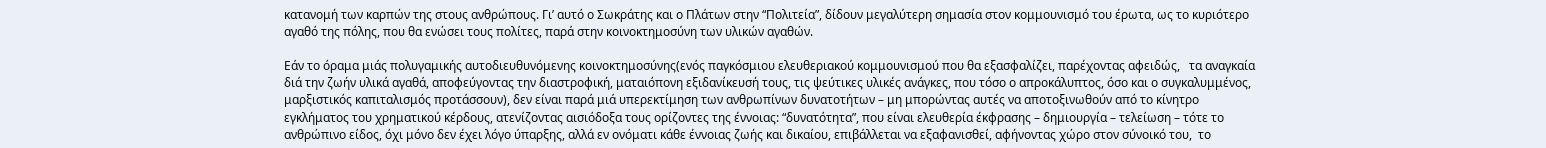κατανομή των καρπών της στους ανθρώπους. Γι’ αυτό ο Σωκράτης και ο Πλάτων στην “Πολιτεία”, δίδουν μεγαλύτερη σημασία στον κομμουνισμό του έρωτα, ως το κυριότερο αγαθό της πόλης, που θα ενώσει τους πολίτες, παρά στην κοινοκτημοσύνη των υλικών αγαθών.

Εάν το όραμα μιάς πολυγαμικής αυτοδιευθυνόμενης κοινοκτημοσύνης(ενός παγκόσμιου ελευθεριακού κομμουνισμού που θα εξασφαλίζει, παρέχοντας αφειδώς,   τα αναγκαία διά την ζωήν υλικά αγαθά, αποφεύγοντας την διαστροφική, ματαιόπονη εξιδανίκευσή τους, τις ψεύτικες υλικές ανάγκες, που τόσο ο απροκάλυπτος, όσο και ο συγκαλυμμένος, μαρξιστικός καπιταλισμός προτάσσουν), δεν είναι παρά μιά υπερεκτίμηση των ανθρωπίνων δυνατοτήτων – μη μπορώντας αυτές να αποτοξινωθούν από το κίνητρο εγκλήματος του χρηματικού κέρδους, ατενίζοντας αισιόδοξα τους ορίζοντες της έννοιας: “δυνατότητα”, που είναι ελευθερία έκφρασης – δημιουργία – τελείωση – τότε το ανθρώπινο είδος, όχι μόνο δεν έχει λόγο ύπαρξης, αλλά εν ονόματι κάθε έννοιας ζωής και δικαίου, επιβάλλεται να εξαφανισθεί, αφήνοντας χώρο στον σύνοικό του,  το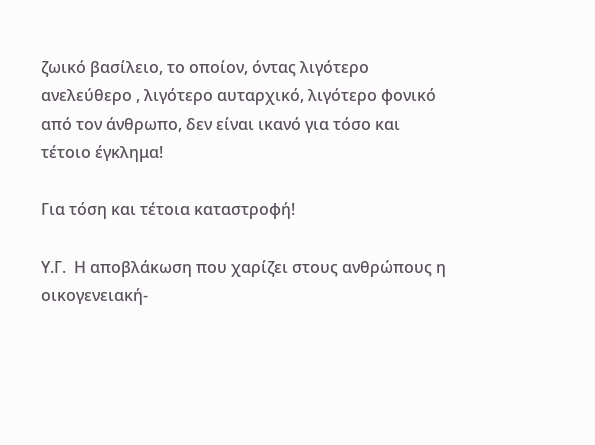ζωικό βασίλειο, το οποίον, όντας λιγότερο ανελεύθερο , λιγότερο αυταρχικό, λιγότερο φονικό από τον άνθρωπο, δεν είναι ικανό για τόσο και τέτοιο έγκλημα!

Για τόση και τέτοια καταστροφή!

Υ.Γ.  Η αποβλάκωση που χαρίζει στους ανθρώπους η οικογενειακή-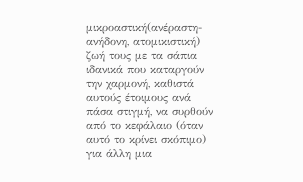μικροαστική(ανέραστη-ανήδονη, ατομικιστική) ζωή τους με τα σάπια ιδανικά που καταργούν την χαρμονή, καθιστά αυτούς έτοιμους ανά πάσα στιγμή, να συρθούν από το κεφάλαιο (όταν αυτό το κρίνει σκόπιμο) για άλλη μια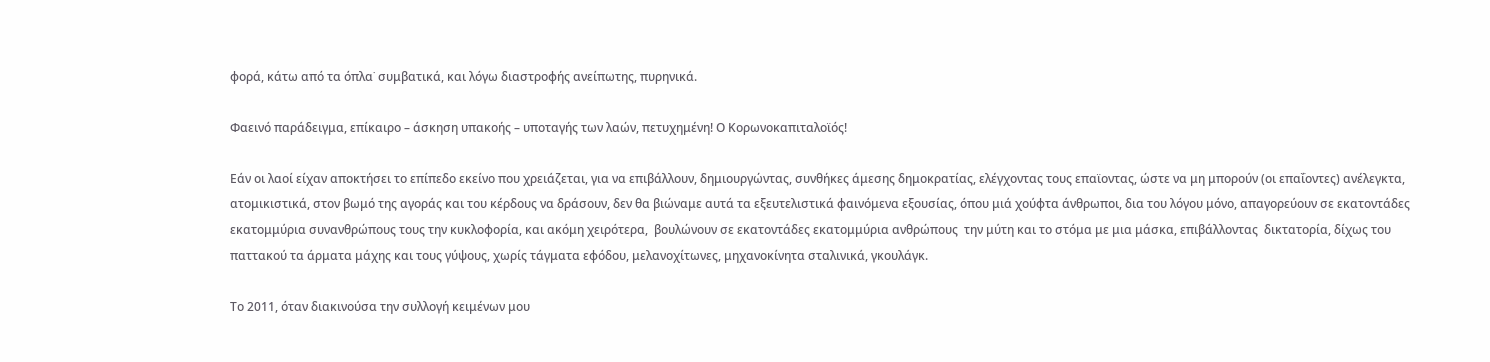φορά, κάτω από τα όπλα˙ συμβατικά, και λόγω διαστροφής ανείπωτης, πυρηνικά.

Φαεινό παράδειγμα, επίκαιρο – άσκηση υπακοής – υποταγής των λαών, πετυχημένη! Ο Κορωνοκαπιταλοϊός!

Εάν οι λαοί είχαν αποκτήσει το επίπεδο εκείνο που χρειάζεται, για να επιβάλλουν, δημιουργώντας, συνθήκες άμεσης δημοκρατίας, ελέγχοντας τους επαϊοντας, ώστε να μη μπορούν (οι επαΐοντες) ανέλεγκτα, ατομικιστικά, στον βωμό της αγοράς και του κέρδους να δράσουν, δεν θα βιώναμε αυτά τα εξευτελιστικά φαινόμενα εξουσίας, όπου μιά χούφτα άνθρωποι, δια του λόγου μόνο, απαγορεύουν σε εκατοντάδες εκατομμύρια συνανθρώπους τους την κυκλοφορία, και ακόμη χειρότερα,  βουλώνουν σε εκατοντάδες εκατομμύρια ανθρώπους  την μύτη και το στόμα με μια μάσκα, επιβάλλοντας  δικτατορία, δίχως του παττακού τα άρματα μάχης και τους γύψους, χωρίς τάγματα εφόδου, μελανοχίτωνες, μηχανοκίνητα σταλινικά, γκουλάγκ.

Το 2011, όταν διακινούσα την συλλογή κειμένων μου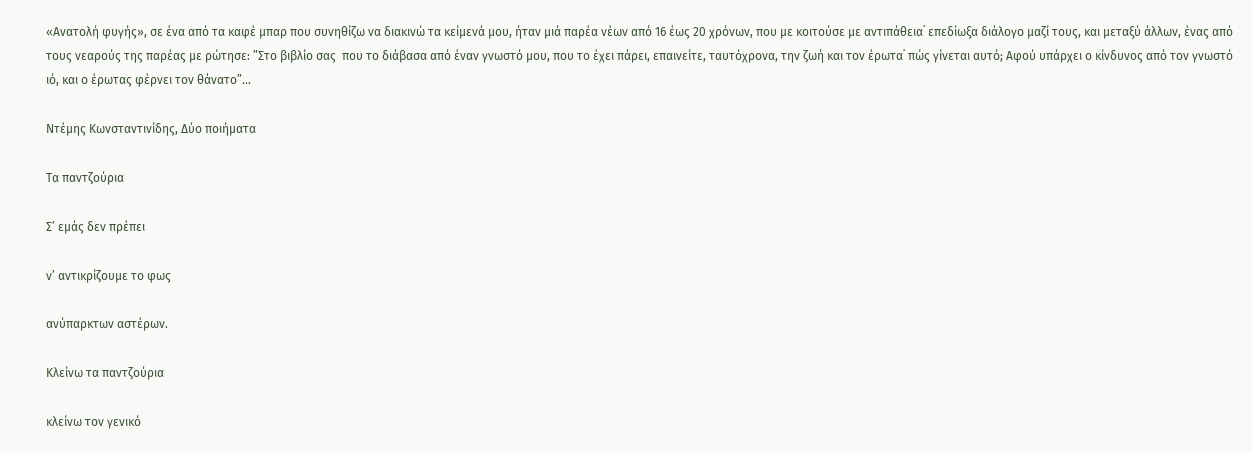«Ανατολή φυγής», σε ένα από τα καφέ μπαρ που συνηθίζω να διακινώ τα κείμενά μου, ήταν μιά παρέα νέων από 16 έως 20 χρόνων, που με κοιτούσε με αντιπάθεια˙ επεδίωξα διάλογο μαζί τους, και μεταξύ άλλων, ένας από τους νεαρούς της παρέας με ρώτησε: ”Στο βιβλίο σας  που το διάβασα από έναν γνωστό μου, που το έχει πάρει, επαινείτε, ταυτόχρονα, την ζωή και τον έρωτα˙ πώς γίνεται αυτό; Αφού υπάρχει ο κίνδυνος από τον γνωστό ιό, και ο έρωτας φέρνει τον θάνατο”…

Ντέμης Κωνσταντινίδης, Δύο ποιήματα

Τα παντζούρια

Σ’ εμάς δεν πρέπει

ν’ αντικρίζουμε το φως

ανύπαρκτων αστέρων.

Κλείνω τα παντζούρια

κλείνω τον γενικό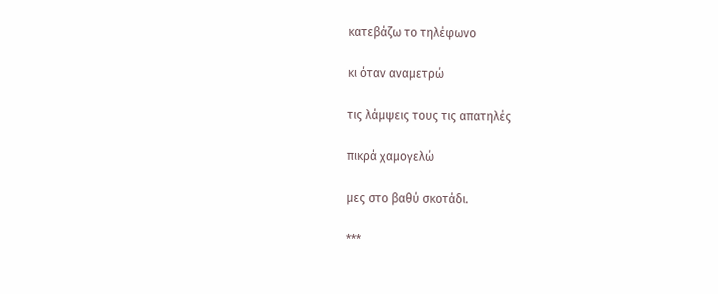κατεβάζω το τηλέφωνο

κι όταν αναμετρώ

τις λάμψεις τους τις απατηλές

πικρά χαμογελώ

μες στο βαθύ σκοτάδι.

***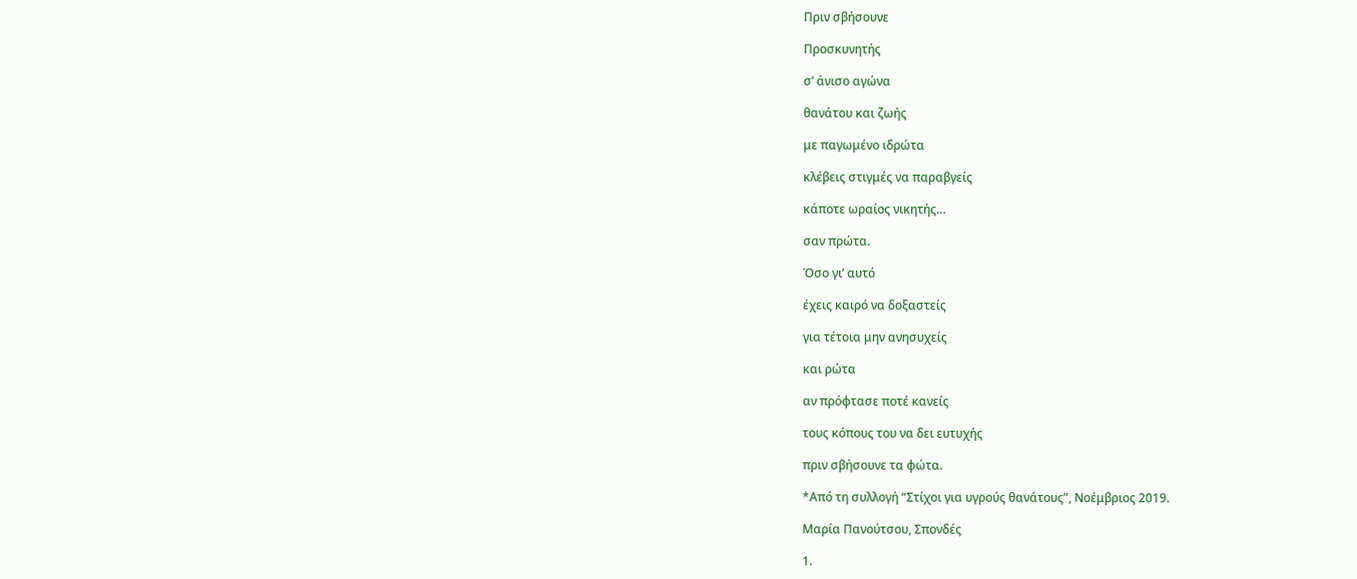Πριν σβήσουνε

Προσκυνητής

σ’ άνισο αγώνα

θανάτου και ζωής

με παγωμένο ιδρώτα

κλέβεις στιγμές να παραβγείς

κάποτε ωραίος νικητής…

σαν πρώτα.

Όσο γι’ αυτό

έχεις καιρό να δοξαστείς

για τέτοια μην ανησυχείς

και ρώτα

αν πρόφτασε ποτέ κανείς

τους κόπους του να δει ευτυχής

πριν σβήσουνε τα φώτα.

*Από τη συλλογή “Στίχοι για υγρούς θανάτους”, Νοέμβριος 2019.

Μαρία Πανούτσου, Σπονδές

1.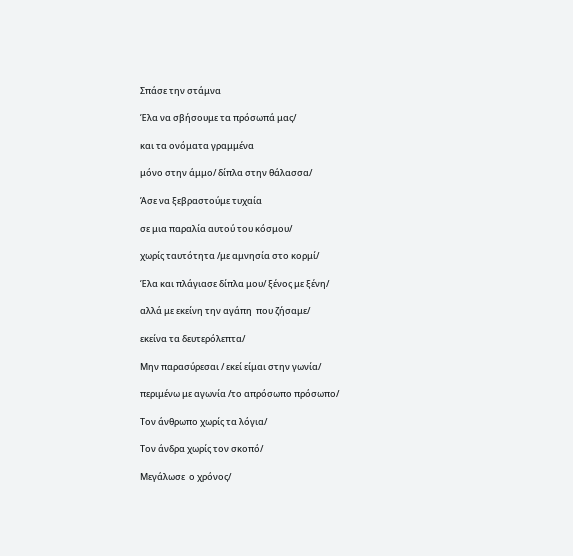Σπάσε την στάμνα

Έλα να σβήσουμε τα πρόσωπά μας/

και τα ονόματα γραμμένα

μόνο στην άμμο/ δίπλα στην θάλασσα/

Άσε να ξεβραστούμε τυχαία

σε μια παραλία αυτού του κόσμου/

χωρίς ταυτότητα /με αμνησία στο κορμί/

Έλα και πλάγιασε δίπλα μου/ ξένος με ξένη/

αλλά με εκείνη την αγάπη  που ζήσαμε/

εκείνα τα δευτερόλεπτα/

Μην παρασύρεσαι / εκεί είμαι στην γωνία/

περιμένω με αγωνία /το απρόσωπο πρόσωπο/

Τον άνθρωπο χωρίς τα λόγια/

Τον άνδρα χωρίς τον σκοπό/

Μεγάλωσε  ο χρόνος/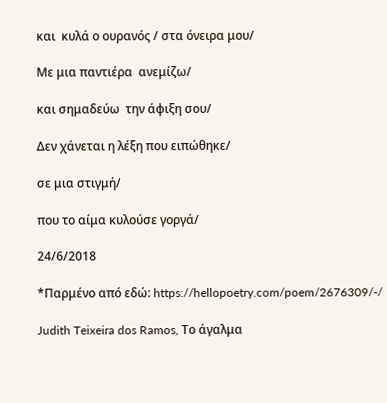και  κυλά ο ουρανός / στα όνειρα μου/

Με μια παντιέρα  ανεμίζω/

και σημαδεύω  την άφιξη σου/

Δεν χάνεται η λέξη που ειπώθηκε/

σε μια στιγμή/

που το αίμα κυλούσε γοργά/

24/6/2018

*Παρμένο από εδώ: https://hellopoetry.com/poem/2676309/-/

Judith Teixeira dos Ramos, Το άγαλμα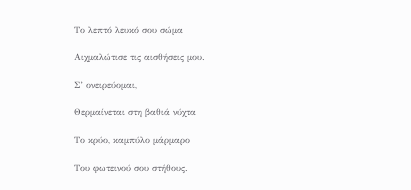Το λεπτό λευκό σου σώμα

Αιχμαλώτισε τις αισθήσεις μου.

Σ’ ονειρεύομαι,

Θερμαίνεται στη βαθιά νύχτα

Το κρύο, καμπύλο μάρμαρο

Του φωτεινού σου στήθους.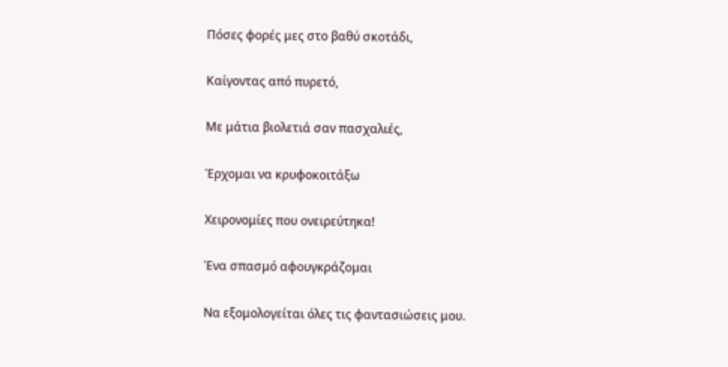Πόσες φορές μες στο βαθύ σκοτάδι,

Καίγοντας από πυρετό,

Με μάτια βιολετιά σαν πασχαλιές,

Έρχομαι να κρυφοκοιτάξω

Χειρονομίες που ονειρεύτηκα!

Ένα σπασμό αφουγκράζομαι

Να εξομολογείται όλες τις φαντασιώσεις μου.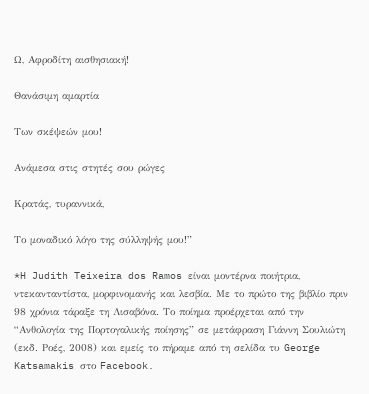Ω, Αφροδίτη αισθησιακή!

Θανάσιμη αμαρτία

Των σκέψεών μου!

Ανάμεσα στις στητές σου ρώγες

Κρατάς, τυραννικά,

Το μοναδικό λόγο της σύλληψής μου!”

*H Judith Teixeira dos Ramos είναι μοντέρνα ποιήτρια, ντεκανταντίστα, μορφινομανής και λεσβία. Με το πρώτο της βιβλίο πριν 98 χρόνια τάραξε τη Λισαβόνα. Το ποίημα προέρχεται από την “Ανθολογία της Πορτογαλικής ποίησης” σε μετάφραση Γιάννη Σουλιώτη (εκδ. Ροές, 2008) και εμείς το πήραμε από τη σελίδα τυ George Katsamakis στο Facebook.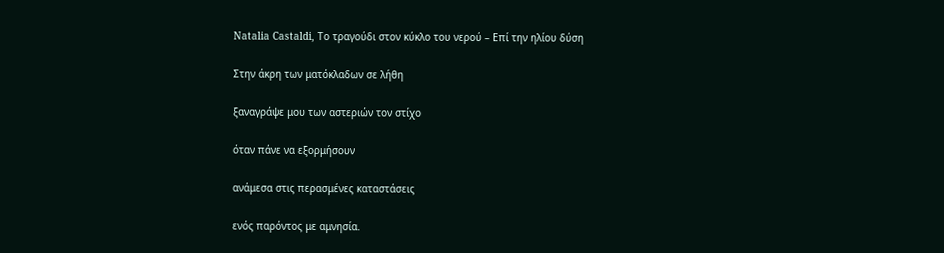Natalia Castaldi, Tο τραγούδι στον κύκλο του νερού – Επί την ηλίου δύση

Στην άκρη των ματόκλαδων σε λήθη

ξαναγράψε μου των αστεριών τον στίχο

όταν πάνε να εξορμήσουν

ανάμεσα στις περασμένες καταστάσεις

ενός παρόντος με αμνησία.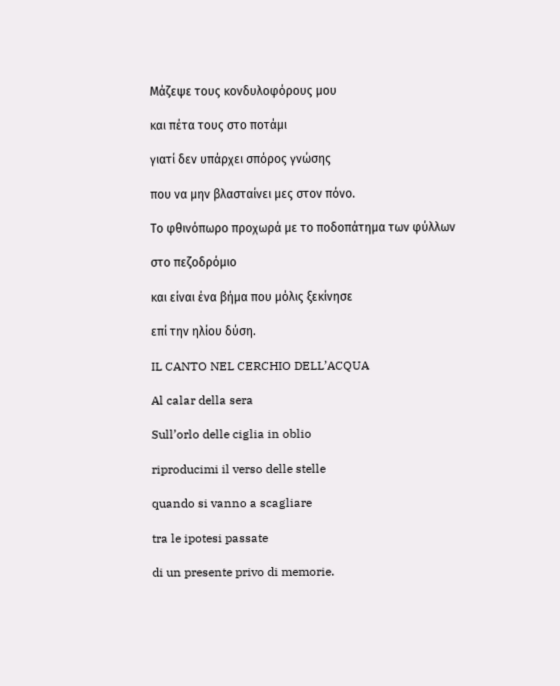Μάζεψε τους κονδυλοφόρους μου

και πέτα τους στο ποτάμι

γιατί δεν υπάρχει σπόρος γνώσης

που να μην βλασταίνει μες στον πόνο.

Το φθινόπωρο προχωρά με το ποδοπάτημα των φύλλων

στο πεζοδρόμιο

και είναι ένα βήμα που μόλις ξεκίνησε

επί την ηλίου δύση.

IL CANTO NEL CERCHIO DELL’ACQUA

Al calar della sera

Sull’orlo delle ciglia in oblio

riproducimi il verso delle stelle

quando si vanno a scagliare

tra le ipotesi passate

di un presente privo di memorie.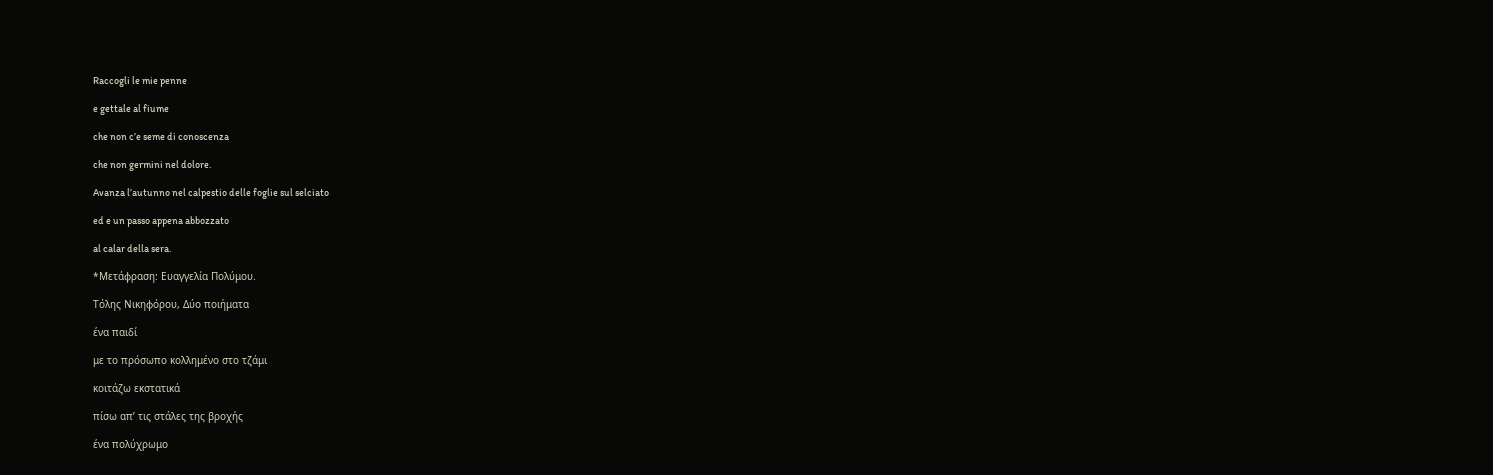Raccogli le mie penne

e gettale al fiume

che non c’e seme di conoscenza

che non germini nel dolore.

Avanza l’autunno nel calpestio delle foglie sul selciato

ed e un passo appena abbozzato

al calar della sera.

*Μετάφραση: Ευαγγελία Πολύμου.

Τόλης Νικηφόρου, Δύο ποιήματα

ένα παιδί

με το πρόσωπο κολλημένο στο τζάμι

κοιτάζω εκστατικά

πίσω απ’ τις στάλες της βροχής

ένα πολύχρωμο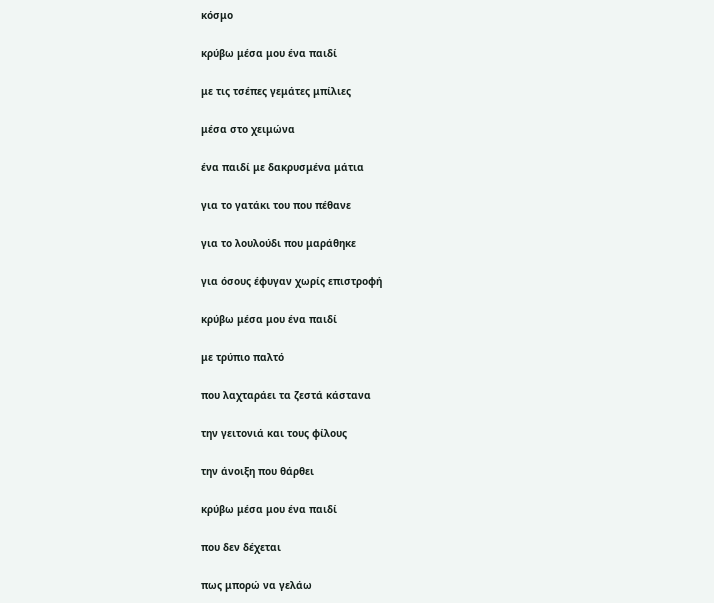κόσμο

κρύβω μέσα μου ένα παιδί

με τις τσέπες γεμάτες μπίλιες

μέσα στο χειμώνα

ένα παιδί με δακρυσμένα μάτια

για το γατάκι του που πέθανε

για το λουλούδι που μαράθηκε

για όσους έφυγαν χωρίς επιστροφή

κρύβω μέσα μου ένα παιδί

με τρύπιο παλτό

που λαχταράει τα ζεστά κάστανα

την γειτονιά και τους φίλους

την άνοιξη που θάρθει

κρύβω μέσα μου ένα παιδί

που δεν δέχεται

πως μπορώ να γελάω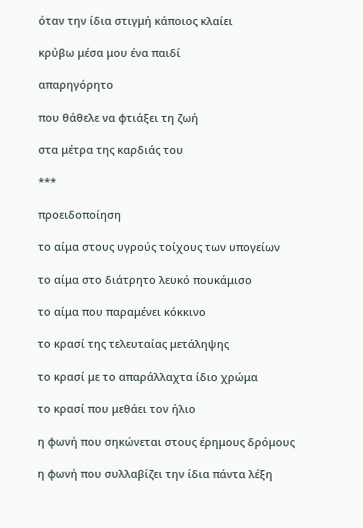όταν την ίδια στιγμή κάποιος κλαίει

κρύβω μέσα μου ένα παιδί

απαρηγόρητο

που θάθελε να φτιάξει τη ζωή

στα μέτρα της καρδιάς του

***

προειδοποίηση

το αίμα στους υγρούς τοίχους των υπογείων

το αίμα στο διάτρητο λευκό πουκάμισο

το αίμα που παραμένει κόκκινο

το κρασί της τελευταίας μετάληψης

το κρασί με το απαράλλαχτα ίδιο χρώμα

το κρασί που μεθάει τον ήλιο

η φωνή που σηκώνεται στους έρημους δρόμους

η φωνή που συλλαβίζει την ίδια πάντα λέξη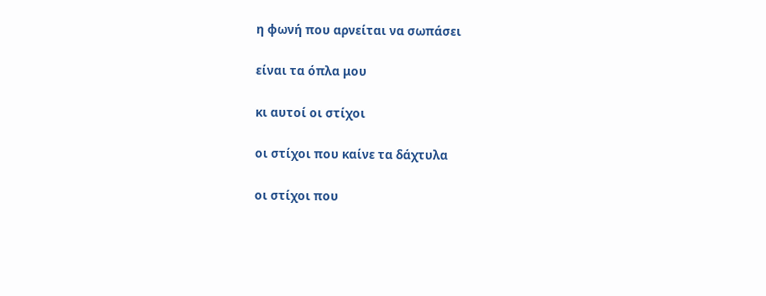η φωνή που αρνείται να σωπάσει

είναι τα όπλα μου

κι αυτοί οι στίχοι

οι στίχοι που καίνε τα δάχτυλα

οι στίχοι που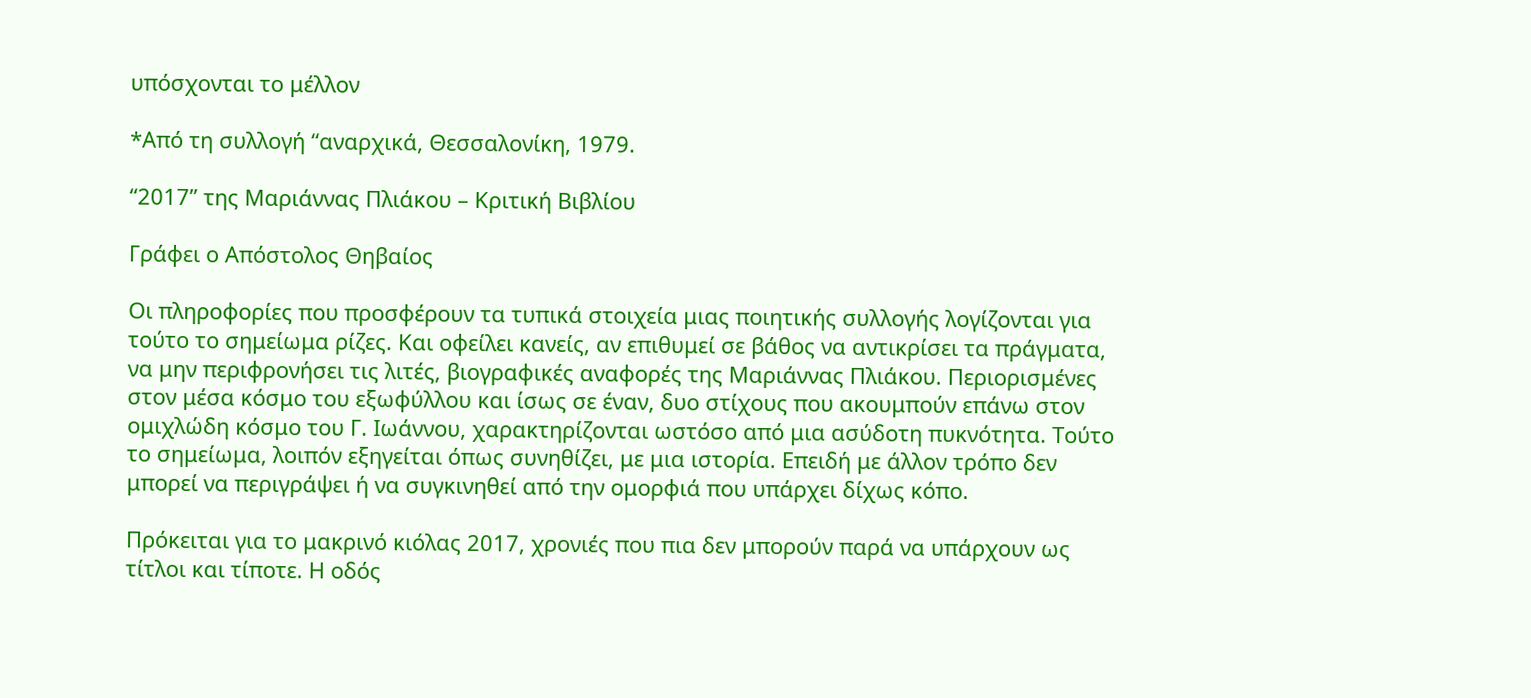υπόσχονται το μέλλον

*Από τη συλλογή “αναρχικά, Θεσσαλονίκη, 1979.

“2017” της Μαριάννας Πλιάκου – Κριτική Βιβλίου

Γράφει ο Απόστολος Θηβαίος

Οι πληροφορίες που προσφέρουν τα τυπικά στοιχεία μιας ποιητικής συλλογής λογίζονται για τούτο το σημείωμα ρίζες. Και οφείλει κανείς, αν επιθυμεί σε βάθος να αντικρίσει τα πράγματα, να μην περιφρονήσει τις λιτές, βιογραφικές αναφορές της Μαριάννας Πλιάκου. Περιορισμένες στον μέσα κόσμο του εξωφύλλου και ίσως σε έναν, δυο στίχους που ακουμπούν επάνω στον ομιχλώδη κόσμο του Γ. Ιωάννου, χαρακτηρίζονται ωστόσο από μια ασύδοτη πυκνότητα. Τούτο το σημείωμα, λοιπόν εξηγείται όπως συνηθίζει, με μια ιστορία. Επειδή με άλλον τρόπο δεν μπορεί να περιγράψει ή να συγκινηθεί από την ομορφιά που υπάρχει δίχως κόπο.

Πρόκειται για το μακρινό κιόλας 2017, χρονιές που πια δεν μπορούν παρά να υπάρχουν ως τίτλοι και τίποτε. Η οδός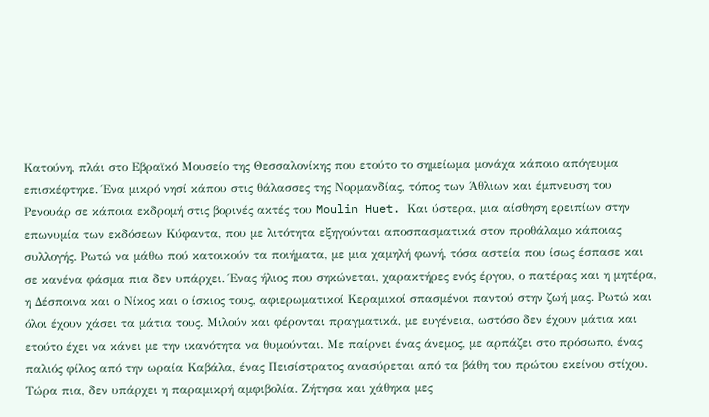Κατούνη, πλάι στο Εβραϊκό Μουσείο της Θεσσαλονίκης που ετούτο το σημείωμα μονάχα κάποιο απόγευμα επισκέφτηκε. Ένα μικρό νησί κάπου στις θάλασσες της Νορμανδίας, τόπος των Άθλιων και έμπνευση του Ρενουάρ σε κάποια εκδρομή στις βορινές ακτές του Moulin Huet. Και ύστερα, μια αίσθηση ερειπίων στην επωνυμία των εκδόσεων Κύφαντα, που με λιτότητα εξηγούνται αποσπασματικά στον προθάλαμο κάποιας συλλογής. Ρωτώ να μάθω πού κατοικούν τα ποιήματα, με μια χαμηλή φωνή, τόσα αστεία που ίσως έσπασε και σε κανένα φάσμα πια δεν υπάρχει. Ένας ήλιος που σηκώνεται, χαρακτήρες ενός έργου, ο πατέρας και η μητέρα, η Δέσποινα και ο Νίκος και ο ίσκιος τους, αφιερωματικοί Κεραμικοί σπασμένοι παντού στην ζωή μας. Ρωτώ και όλοι έχουν χάσει τα μάτια τους. Μιλούν και φέρονται πραγματικά, με ευγένεια, ωστόσο δεν έχουν μάτια και ετούτο έχει να κάνει με την ικανότητα να θυμούνται. Με παίρνει ένας άνεμος, με αρπάζει στο πρόσωπο, ένας παλιός φίλος από την ωραία Καβάλα, ένας Πεισίστρατος ανασύρεται από τα βάθη του πρώτου εκείνου στίχου. Τώρα πια, δεν υπάρχει η παραμικρή αμφιβολία. Ζήτησα και χάθηκα μες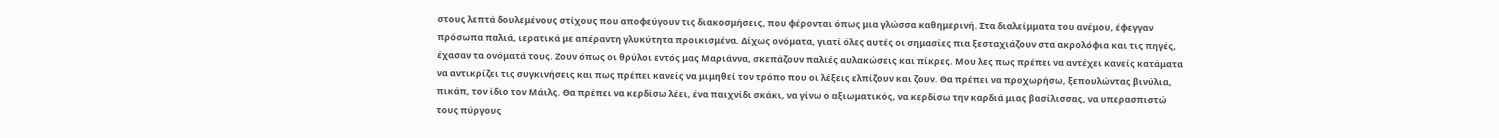στους λεπτά δουλεμένους στίχους που αποφεύγουν τις διακοσμήσεις, που φέρονται όπως μια γλώσσα καθημερινή. Στα διαλείμματα του ανέμου, έφεγγαν πρόσωπα παλιά, ιερατικά με απέραντη γλυκύτητα προικισμένα. Δίχως ονόματα, γιατί όλες αυτές οι σημασίες πια ξεσταχιάζουν στα ακρολόφια και τις πηγές, έχασαν τα ονόματά τους. Ζουν όπως οι θρύλοι εντός μας Μαριάννα, σκεπάζουν παλιές αυλακώσεις και πίκρες. Μου λες πως πρέπει να αντέχει κανείς κατάματα να αντικρίζει τις συγκινήσεις και πως πρέπει κανείς να μιμηθεί τον τρόπο που οι λέξεις ελπίζουν και ζουν. Θα πρέπει να προχωρήσω, ξεπουλώντας βινύλια, πικάπ, τον ίδιο τον Μάιλς. Θα πρέπει να κερδίσω λέει, ένα παιχνίδι σκάκι, να γίνω ο αξιωματικός, να κερδίσω την καρδιά μιας βασίλισσας, να υπερασπιστώ τους πύργους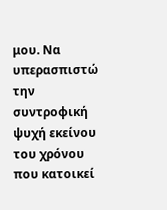μου. Να υπερασπιστώ την συντροφική ψυχή εκείνου του χρόνου που κατοικεί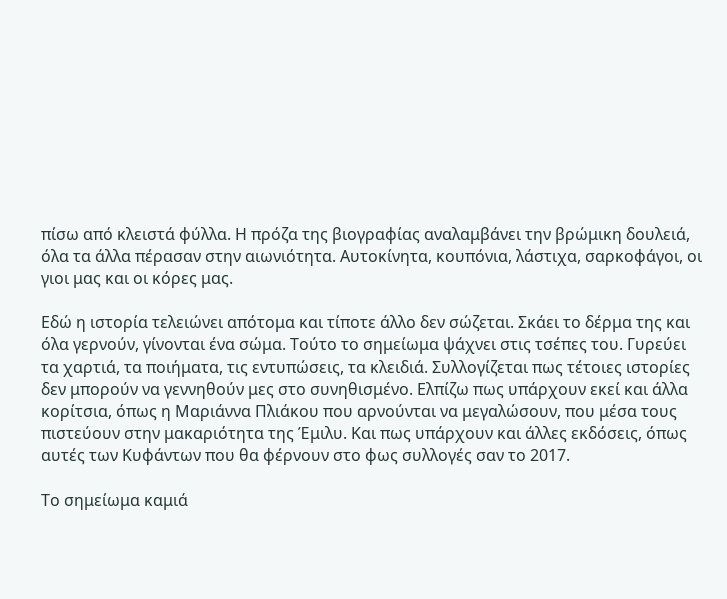πίσω από κλειστά φύλλα. Η πρόζα της βιογραφίας αναλαμβάνει την βρώμικη δουλειά, όλα τα άλλα πέρασαν στην αιωνιότητα. Αυτοκίνητα, κουπόνια, λάστιχα, σαρκοφάγοι, οι γιοι μας και οι κόρες μας.

Εδώ η ιστορία τελειώνει απότομα και τίποτε άλλο δεν σώζεται. Σκάει το δέρμα της και όλα γερνούν, γίνονται ένα σώμα. Τούτο το σημείωμα ψάχνει στις τσέπες του. Γυρεύει τα χαρτιά, τα ποιήματα, τις εντυπώσεις, τα κλειδιά. Συλλογίζεται πως τέτοιες ιστορίες δεν μπορούν να γεννηθούν μες στο συνηθισμένο. Ελπίζω πως υπάρχουν εκεί και άλλα κορίτσια, όπως η Μαριάννα Πλιάκου που αρνούνται να μεγαλώσουν, που μέσα τους πιστεύουν στην μακαριότητα της Έμιλυ. Και πως υπάρχουν και άλλες εκδόσεις, όπως αυτές των Κυφάντων που θα φέρνουν στο φως συλλογές σαν το 2017.

Το σημείωμα καμιά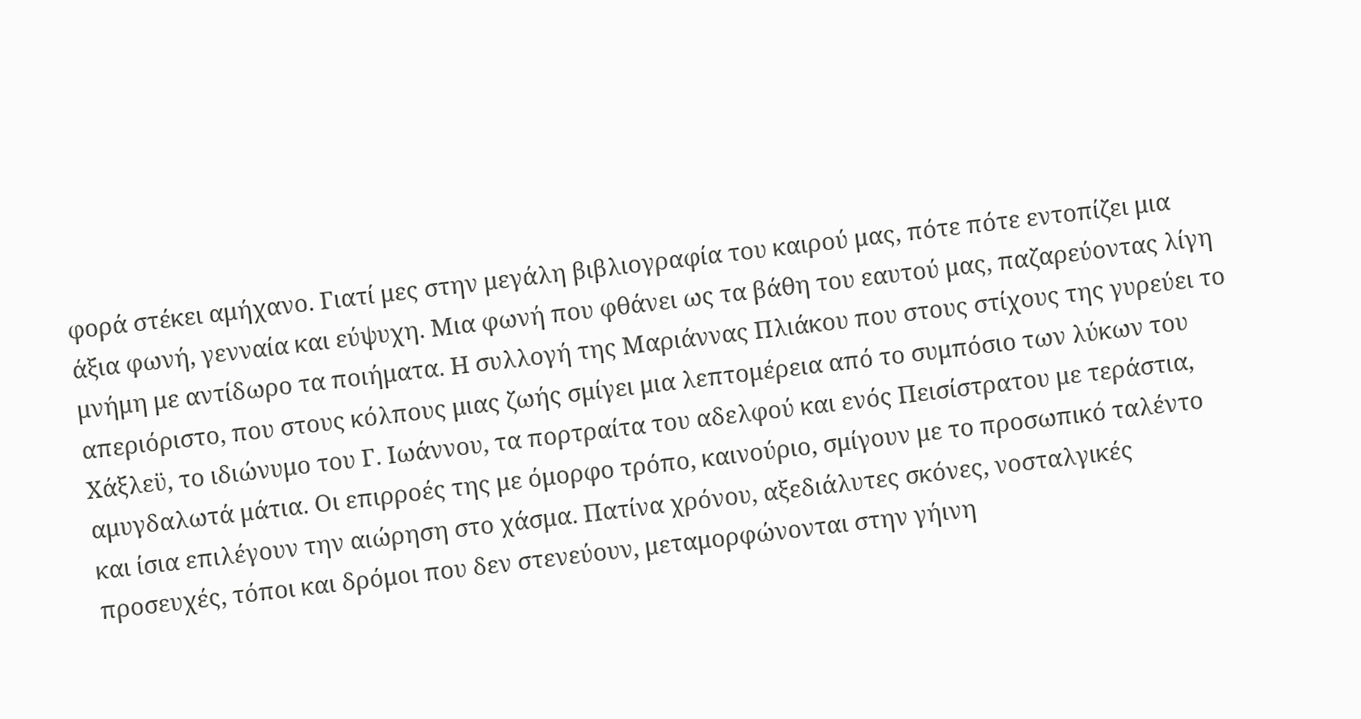φορά στέκει αμήχανο. Γιατί μες στην μεγάλη βιβλιογραφία του καιρού μας, πότε πότε εντοπίζει μια άξια φωνή, γενναία και εύψυχη. Μια φωνή που φθάνει ως τα βάθη του εαυτού μας, παζαρεύοντας λίγη μνήμη με αντίδωρο τα ποιήματα. Η συλλογή της Μαριάννας Πλιάκου που στους στίχους της γυρεύει το απεριόριστο, που στους κόλπους μιας ζωής σμίγει μια λεπτομέρεια από το συμπόσιο των λύκων του Χάξλεϋ, το ιδιώνυμο του Γ. Ιωάννου, τα πορτραίτα του αδελφού και ενός Πεισίστρατου με τεράστια, αμυγδαλωτά μάτια. Οι επιρροές της με όμορφο τρόπο, καινούριο, σμίγουν με το προσωπικό ταλέντο και ίσια επιλέγουν την αιώρηση στο χάσμα. Πατίνα χρόνου, αξεδιάλυτες σκόνες, νοσταλγικές προσευχές, τόποι και δρόμοι που δεν στενεύουν, μεταμορφώνονται στην γήινη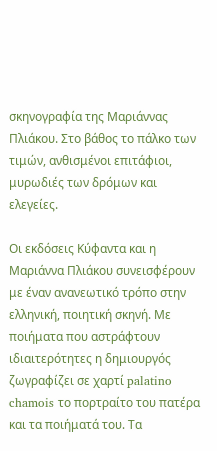σκηνογραφία της Μαριάννας Πλιάκου. Στο βάθος το πάλκο των τιμών, ανθισμένοι επιτάφιοι, μυρωδιές των δρόμων και ελεγείες.

Οι εκδόσεις Κύφαντα και η Μαριάννα Πλιάκου συνεισφέρουν με έναν ανανεωτικό τρόπο στην ελληνική, ποιητική σκηνή. Με ποιήματα που αστράφτουν ιδιαιτερότητες η δημιουργός ζωγραφίζει σε χαρτί palatino chamois το πορτραίτο του πατέρα και τα ποιήματά του. Τα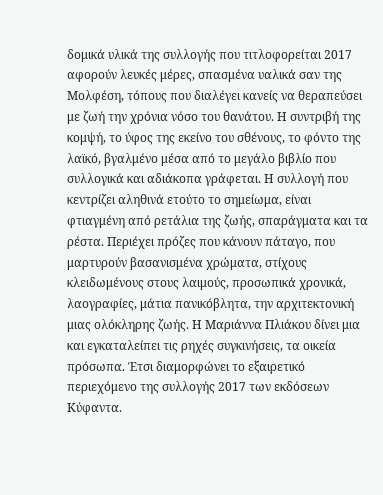δομικά υλικά της συλλογής που τιτλοφορείται 2017 αφορούν λευκές μέρες, σπασμένα υαλικά σαν της Μολφέση, τόπους που διαλέγει κανείς να θεραπεύσει με ζωή την χρόνια νόσο του θανάτου. Η συντριβή της κομψή, το ύφος της εκείνο του σθένους, το φόντο της λαϊκό, βγαλμένο μέσα από το μεγάλο βιβλίο που συλλογικά και αδιάκοπα γράφεται. Η συλλογή που κεντρίζει αληθινά ετούτο το σημείωμα, είναι φτιαγμένη από ρετάλια της ζωής, σπαράγματα και τα ρέστα. Περιέχει πρόζες που κάνουν πάταγο, που μαρτυρούν βασανισμένα χρώματα, στίχους κλειδωμένους στους λαιμούς, προσωπικά χρονικά, λαογραφίες, μάτια πανικόβλητα, την αρχιτεκτονική μιας ολόκληρης ζωής. Η Μαριάννα Πλιάκου δίνει μια και εγκαταλείπει τις ρηχές συγκινήσεις, τα οικεία πρόσωπα. Έτσι διαμορφώνει το εξαιρετικό περιεχόμενο της συλλογής 2017 των εκδόσεων Κύφαντα.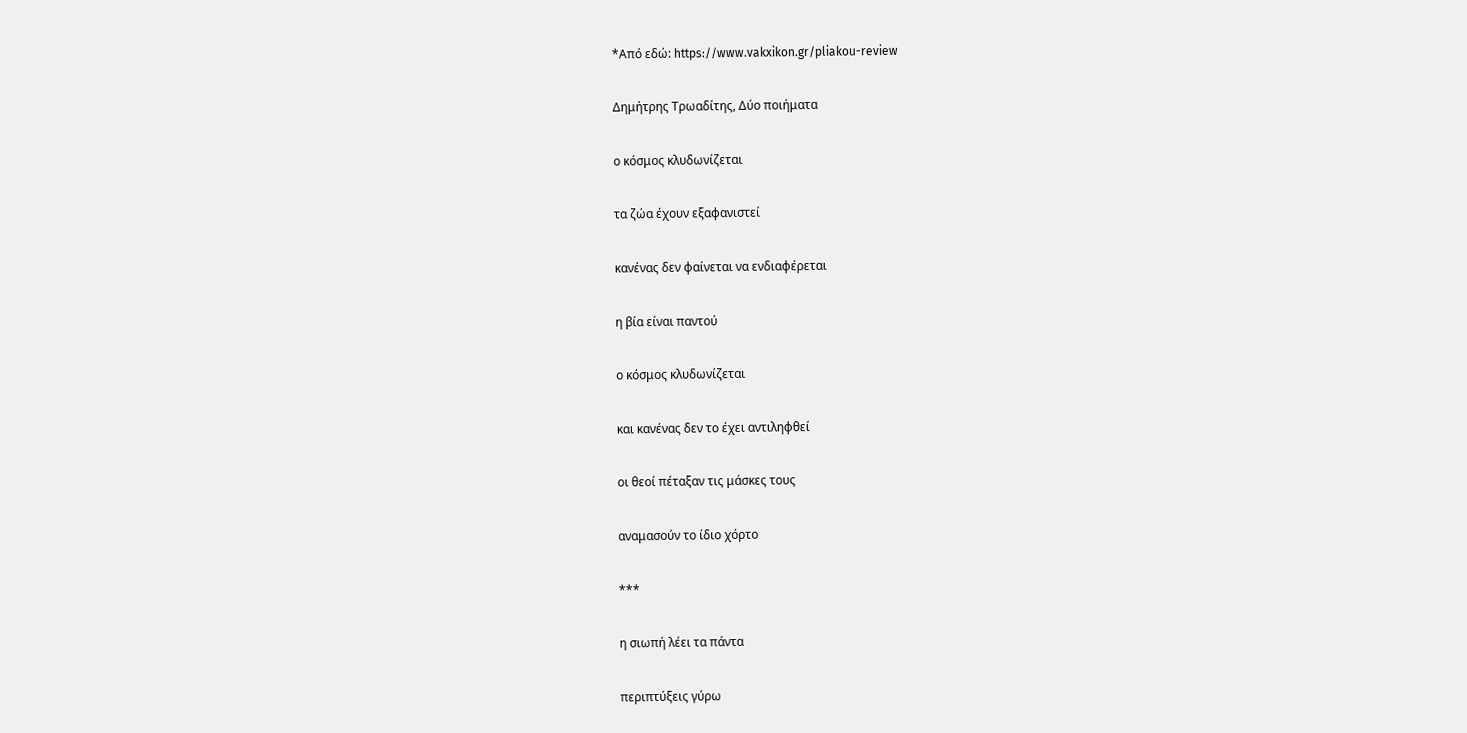*Από εδώ: https://www.vakxikon.gr/pliakou-review

Δημήτρης Τρωαδίτης, Δύο ποιήματα

ο κόσμος κλυδωνίζεται

τα ζώα έχουν εξαφανιστεί

κανένας δεν φαίνεται να ενδιαφέρεται

η βία είναι παντού

ο κόσμος κλυδωνίζεται

και κανένας δεν το έχει αντιληφθεί

οι θεοί πέταξαν τις μάσκες τους

αναμασούν το ίδιο χόρτο

***

η σιωπή λέει τα πάντα

περιπτύξεις γύρω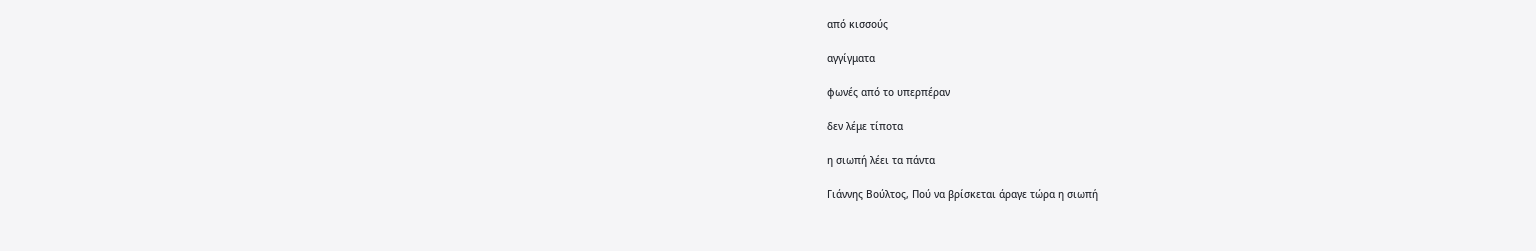από κισσούς

αγγίγματα

φωνές από το υπερπέραν

δεν λέμε τίποτα

η σιωπή λέει τα πάντα

Γιάννης Βούλτος, Πού να βρίσκεται άραγε τώρα η σιωπή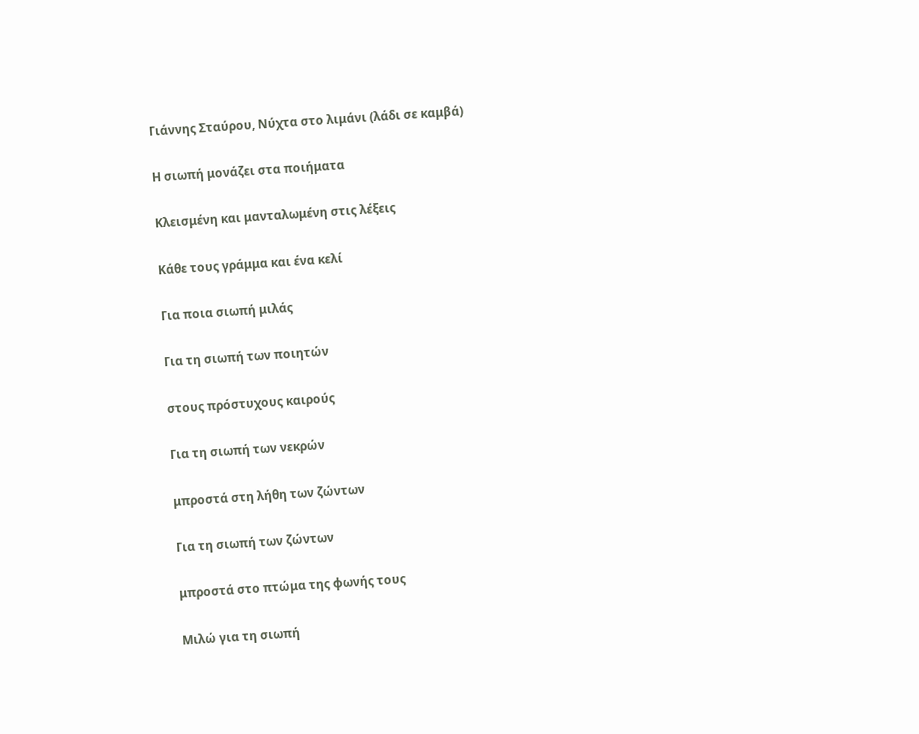Γιάννης Σταύρου, Νύχτα στο λιμάνι (λάδι σε καμβά)

Η σιωπή μονάζει στα ποιήματα

Κλεισμένη και μανταλωμένη στις λέξεις

Κάθε τους γράμμα και ένα κελί

Για ποια σιωπή μιλάς

Για τη σιωπή των ποιητών

στους πρόστυχους καιρούς

Για τη σιωπή των νεκρών

μπροστά στη λήθη των ζώντων

Για τη σιωπή των ζώντων

μπροστά στο πτώμα της φωνής τους

Μιλώ για τη σιωπή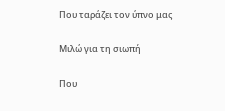Που ταράζει τον ύπνο μας

Μιλώ για τη σιωπή

Που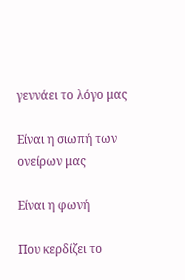γεννάει το λόγο μας

Είναι η σιωπή των ονείρων μας

Είναι η φωνή

Που κερδίζει το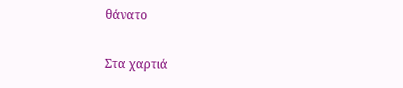θάνατο

Στα χαρτιά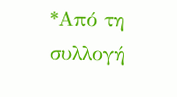*Από τη συλλογή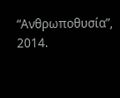“Ανθρωποθυσία”, 2014.